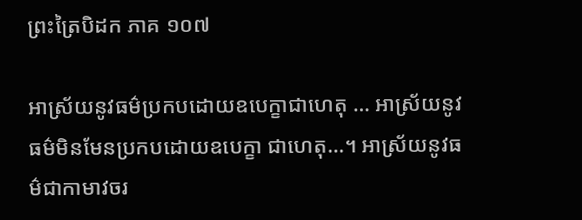ព្រះត្រៃបិដក ភាគ ១០៧

អាស្រ័យនូវធម៌ប្រកបដោយឧបេក្ខាជាហេតុ … អាស្រ័យនូវធម៌មិនមែនប្រកបដោយឧបេក្ខា ជាហេតុ…។ អាស្រ័យនូវធម៌ជាកាមាវចរ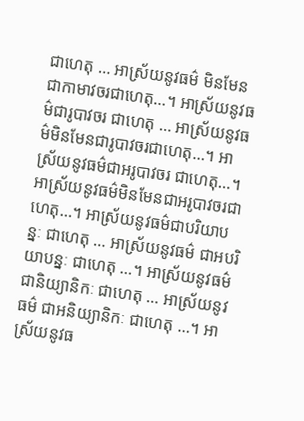ជាហេតុ … អាស្រ័យនូវធម៌ មិនមែនជាកាមាវចរជាហេតុ…។ អាស្រ័យនូវធម៌ជារូបាវចរ ជាហេតុ … អាស្រ័យនូវធម៌មិនមែនជារូបាវចរជាហេតុ…។ អាស្រ័យនូវធម៌ជាអរូបាវចរ ជាហេតុ…។ អាស្រ័យនូវធម៌មិនមែនជាអរូបាវចរជាហេតុ…។ អាស្រ័យនូវធម៌ជាបរិយាបន្នៈ ជាហេតុ … អាស្រ័យនូវធម៌ ជាអបរិយាបន្នៈ ជាហេតុ …។ អាស្រ័យនូវធម៌ ជានិយ្យានិកៈ ជាហេតុ … អាស្រ័យនូវធម៌ ជាអនិយ្យានិកៈ ជាហេតុ …។ អាស្រ័យនូវធ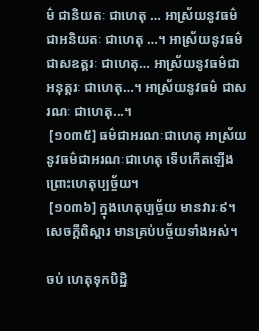ម៌ ជានិយតៈ ជាហេតុ … អាស្រ័យនូវធម៌ ជាអនិយតៈ ជាហេតុ …។ អាស្រ័យនូវធម៌ ជាសឧត្តរៈ ជាហេតុ… អាស្រ័យនូវធម៌ជាអនុត្តរៈ ជាហេតុ…។ អាស្រ័យនូវធម៌ ជាសរណៈ ជាហេតុ...។
 [១០៣៥] ធម៌ជាអរណៈជាហេតុ អាស្រ័យនូវធម៌ជាអរណៈជាហេតុ ទើបកើតឡើង ព្រោះហេតុប្បច្ច័យ។
 [១០៣៦] ក្នុងហេតុប្បច្ច័យ មានវារៈ៩។ សេចក្តីពិស្តារ មានគ្រប់បច្ច័យទាំងអស់។

ចប់ ហេតុទុកបិដ្ឋិ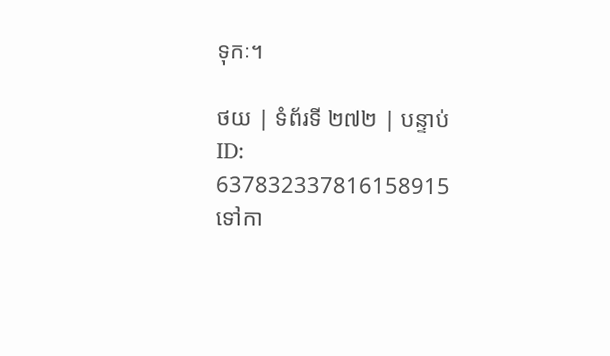ទុកៈ។

ថយ | ទំព័រទី ២៧២ | បន្ទាប់
ID: 637832337816158915
ទៅកា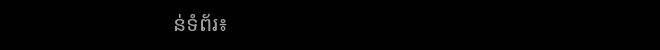ន់ទំព័រ៖